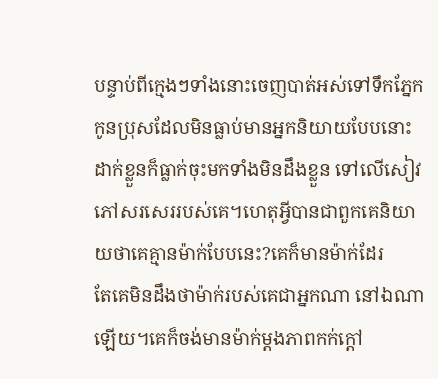បន្ទាប់ពីក្មេងៗទាំងនោះចេញបាត់អស់ទៅទឹកភ្នែកកូនប្រុសដែលមិនធ្លាប់មានអ្នកនិយាយបែបនោះដាក់ខ្លួនក៏ធ្លាក់ចុះមកទាំងមិនដឹងខ្លួន ទៅលើសៀវភៅសរសេររបស់គេ។ហេតុអ្វីបានជាពួកគេនិយាយថាគេគ្មានម៉ាក់បែបនេះ?គេក៏មានម៉ាក់ដែរ
តែគេមិនដឹងថាម៉ាក់របស់គេជាអ្នកណា នៅឯណាឡើយ។គេក៏ចង់មានម៉ាក់ម្តងភាពកក់ក្តៅ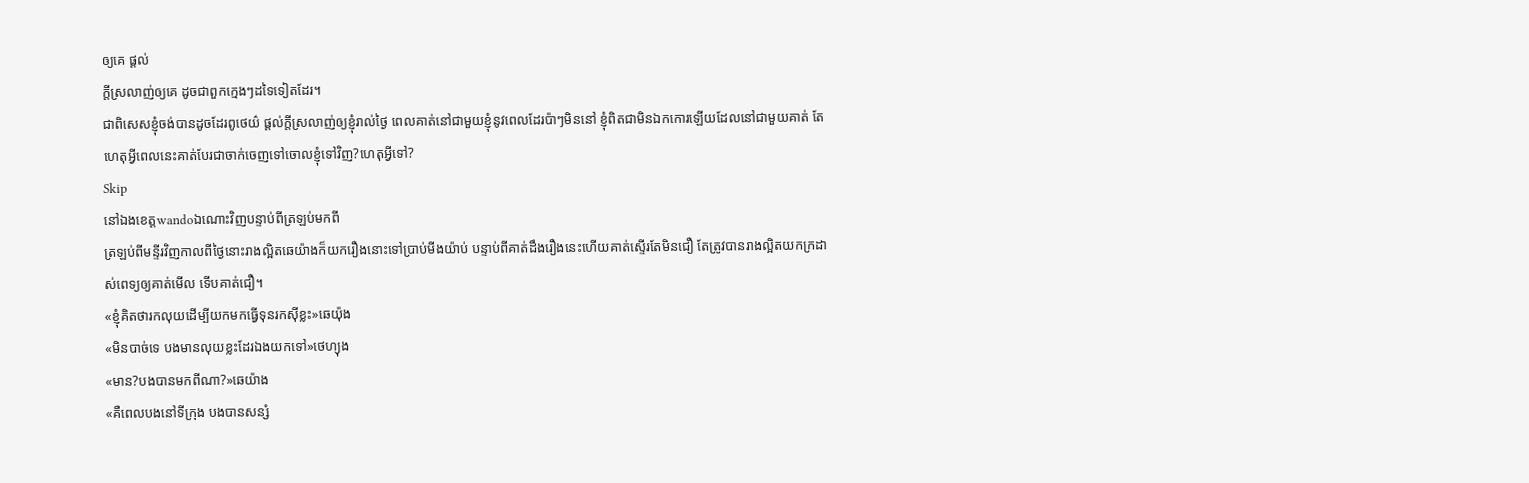ឲ្យគេ ផ្តល់
ក្តីស្រលាញ់ឲ្យគេ ដូចជាពួកក្មេងៗដទៃទៀតដែរ។
ជាពិសេសខ្ញុំចង់បានដូចដែរពូថេយ៌ ផ្តល់ក្តីស្រលាញ់ឲ្យខ្ញុំរាល់ថ្ងៃ ពេលគាត់នៅជាមួយខ្ញុំនូវពេលដែរប៉ាៗមិននៅ ខ្ញុំពិតជាមិនឯកកោរឡើយដែលនៅជាមួយគាត់ តែហេតុអ្វីពេលនេះគាត់បែរជាចាក់ចេញទៅចោលខ្ញុំទៅវិញ?ហេតុអ្វីទៅ?
Skip
នៅឯងខេត្តwandoឯណោះវិញបន្ទាប់ពីត្រឡប់មកពី
ត្រឡប់ពីមន្ទីរវិញកាលពីថ្ងៃនោះរាងល្អិតឆេយ៉ាងក៏យករឿងនោះទៅប្រាប់មីងយ៉ាប់ បន្ទាប់ពីគាត់ដឹងរឿងនេះហើយគាត់ស្ទើរតែមិនជឿ តែត្រូវបានរាងល្អិតយកក្រដាស់ពេទ្យឲ្យគាត់មើល ទើបគាត់ជឿ។
«ខ្ញុំគិតថារកលុយដើម្បីយកមកធ្វើទុនរកសុីខ្លះ»ឆេយ៉ុង
«មិនបាច់ទេ បងមានលុយខ្លះដែរឯងយកទៅ»ថេហ្យុង
«មាន?បងបានមកពីណា?»ឆេយ៉ាង
«គឺពេលបងនៅទីក្រុង បងបានសន្សំ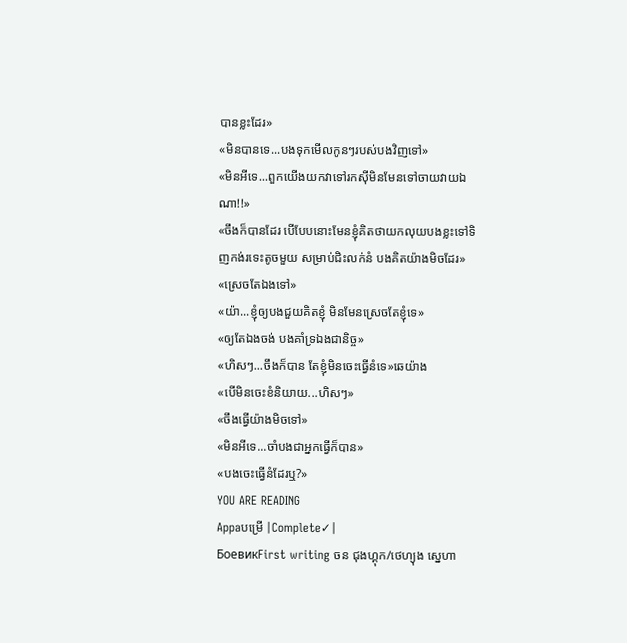បានខ្លះដែរ»
«មិនបានទេ...បងទុកមើលកូនៗរបស់បងវិញទៅ»
«មិនអីទេ...ពួកយើងយកវាទៅរកសុីមិនមែនទៅចាយវាយឯណា!!»
«ចឹងក៏បានដែរ បើបែបនោះមែនខ្ញុំគិតថាយកលុយបងខ្លះទៅទិញកង់រទេះតូចមួយ សម្រាប់ជិះលក់នំ បងគិតយ៉ាងមិចដែរ»
«ស្រេចតែឯងទៅ»
«យ៉ា...ខ្ញុំឲ្យបងជួយគិតខ្ញុំ មិនមែនស្រេចតែខ្ញុំទេ»
«ឲ្យតែឯងចង់ បងគាំទ្រឯងជានិច្ច»
«ហិសៗ...ចឹងក៏បាន តែខ្ញុំមិនចេះធ្វើនំទេ»ឆេយ៉ាង
«បើមិនចេះខំនិយាយ...ហិសៗ»
«ចឹងធ្វើយ៉ាងមិចទៅ»
«មិនអីទេ...ចាំបងជាអ្នកធ្វើក៏បាន»
«បងចេះធ្វើនំដែរឬ?»
YOU ARE READING
Appaបម្រើ |Complete✓|
БоевикFirst writing ចន ជុងហ្គុក/ថេហ្យុង ស្នេហា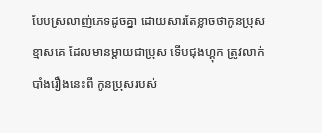បែបស្រលាញ់ភេទដូចគ្នា ដោយសារតែខ្លាចថាកូនប្រុសខ្មាសគេ ដែលមានម្តាយជាបុ្រស ទើបជុងហ្គុក ត្រូវលាក់បាំងរឿងនេះពី កូនប្រុសរបស់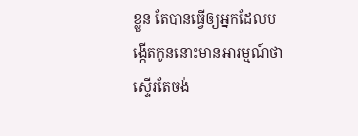ខ្លួន តែបានធ្វើឲ្យអ្នកដែលបង្កើតកូននោះមានអារម្មណ៍ថាស្ទើរតែចង់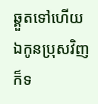ឆ្គួតទៅហើយ ឯកូនប្រុសវិញក៏ទ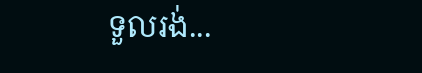ទួលរង់...